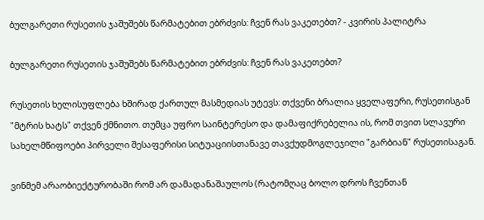ბულგარეთი რუსეთის ჯაშუშებს წარმატებით ებრძვის: ჩვენ რას ვაკეთებთ? - კვირის პალიტრა

ბულგარეთი რუსეთის ჯაშუშებს წარმატებით ებრძვის: ჩვენ რას ვაკეთებთ?

რუსეთის ხელისუფლება ხშირად ქართულ მასმედიას უტევს: თქვენი ბრალია ყველაფერი, რუსეთისგან "მტრის ხატს" თქვენ ქმნითო. თუმცა უფრო საინტერესო და დამაფიქრებელია ის, რომ თვით სლავური სახელმწიფოები პირველი შესაფერისი სიტუაციისთანავე თავქუდმოგლეჯილი "გარბიან" რუსეთისაგან.

ვინმემ არაობიექტურობაში რომ არ დამადანაშაულოს (რატომღაც ბოლო დროს ჩვენთან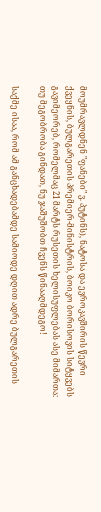მოუმრავლდნენ "ფანები" ვ. პუტინს), ნატოსა და ევროკავშირის წევრი ქვეყნის, ბულგარეთის პრემიერ-მინისტრის, ბოიკო ბორისოვის სიტყვებს გავიმეორებ, რომელმაც 21 მარტს რუსეთის ხელისუფლებას ასე მიმართა: თუ მეგობრობა გინდათ, ნუ ჯაშუშობთ ჩვენს წინააღმდეგო!

საქმე ისაა, რომ ამ განცხადებამდე სამიოდე დღით ადრე ბულგარეთის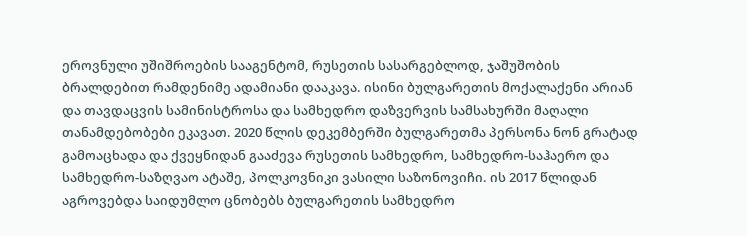ეროვნული უშიშროების სააგენტომ, რუსეთის სასარგებლოდ, ჯაშუშობის ბრალდებით რამდენიმე ადამიანი დააკავა. ისინი ბულგარეთის მოქალაქენი არიან და თავდაცვის სამინისტროსა და სამხედრო დაზვერვის სამსახურში მაღალი თანამდებობები ეკავათ. 2020 წლის დეკემბერში ბულგარეთმა პერსონა ნონ გრატად გამოაცხადა და ქვეყნიდან გააძევა რუსეთის სამხედრო, სამხედრო-საჰაერო და სამხედრო-საზღვაო ატაშე, პოლკოვნიკი ვასილი საზონოვიჩი. ის 2017 წლიდან აგროვებდა საიდუმლო ცნობებს ბულგარეთის სამხედრო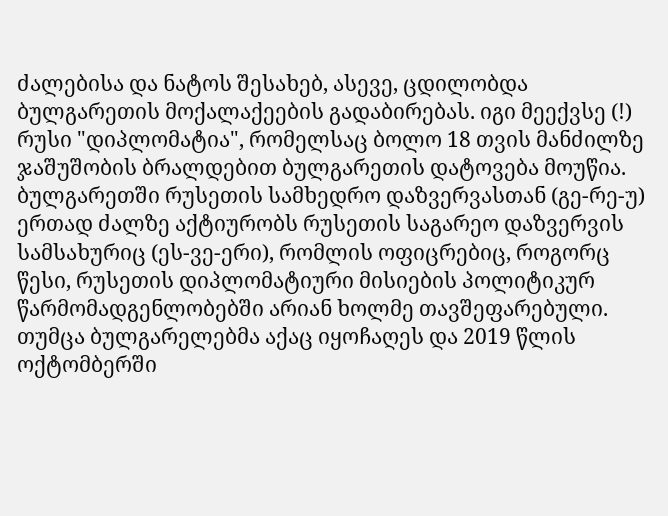ძალებისა და ნატოს შესახებ, ასევე, ცდილობდა ბულგარეთის მოქალაქეების გადაბირებას. იგი მეექვსე (!) რუსი "დიპლომატია", რომელსაც ბოლო 18 თვის მანძილზე ჯაშუშობის ბრალდებით ბულგარეთის დატოვება მოუწია. ბულგარეთში რუსეთის სამხედრო დაზვერვასთან (გე-რე-უ) ერთად ძალზე აქტიურობს რუსეთის საგარეო დაზვერვის სამსახურიც (ეს-ვე-ერი), რომლის ოფიცრებიც, როგორც წესი, რუსეთის დიპლომატიური მისიების პოლიტიკურ წარმომადგენლობებში არიან ხოლმე თავშეფარებული. თუმცა ბულგარელებმა აქაც იყოჩაღეს და 2019 წლის ოქტომბერში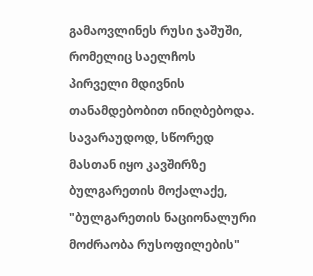გამაოვლინეს რუსი ჯაშუში, რომელიც საელჩოს პირველი მდივნის თანამდებობით ინიღბებოდა. სავარაუდოდ, სწორედ მასთან იყო კავშირზე ბულგარეთის მოქალაქე, "ბულგარეთის ნაციონალური მოძრაობა რუსოფილების"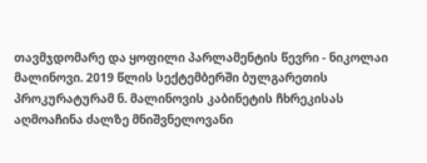თავმჯდომარე და ყოფილი პარლამენტის წევრი - ნიკოლაი მალინოვი. 2019 წლის სექტემბერში ბულგარეთის პროკურატურამ ნ. მალინოვის კაბინეტის ჩხრეკისას აღმოაჩინა ძალზე მნიშვნელოვანი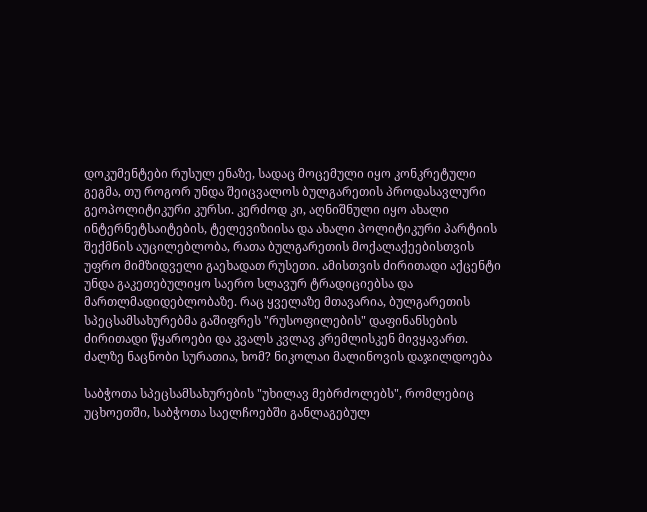დოკუმენტები რუსულ ენაზე, სადაც მოცემული იყო კონკრეტული გეგმა, თუ როგორ უნდა შეიცვალოს ბულგარეთის პროდასავლური გეოპოლიტიკური კურსი. კერძოდ კი, აღნიშნული იყო ახალი ინტერნეტსაიტების, ტელევიზიისა და ახალი პოლიტიკური პარტიის შექმნის აუცილებლობა, რათა ბულგარეთის მოქალაქეებისთვის უფრო მიმზიდველი გაეხადათ რუსეთი. ამისთვის ძირითადი აქცენტი უნდა გაკეთებულიყო საერო სლავურ ტრადიციებსა და მართლმადიდებლობაზე. რაც ყველაზე მთავარია, ბულგარეთის სპეცსამსახურებმა გაშიფრეს "რუსოფილების" დაფინანსების ძირითადი წყაროები და კვალს კვლავ კრემლისკენ მივყავართ. ძალზე ნაცნობი სურათია, ხომ? ნიკოლაი მალინოვის დაჯილდოება

საბჭოთა სპეცსამსახურების "უხილავ მებრძოლებს", რომლებიც უცხოეთში, საბჭოთა საელჩოებში განლაგებულ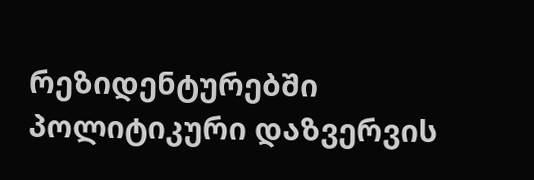რეზიდენტურებში პოლიტიკური დაზვერვის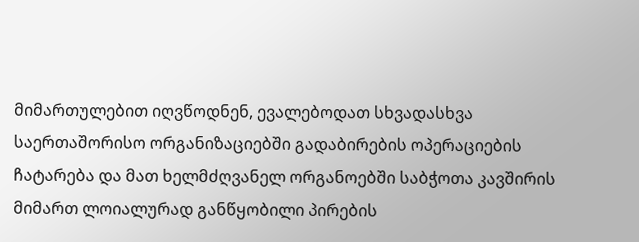მიმართულებით იღვწოდნენ, ევალებოდათ სხვადასხვა საერთაშორისო ორგანიზაციებში გადაბირების ოპერაციების ჩატარება და მათ ხელმძღვანელ ორგანოებში საბჭოთა კავშირის მიმართ ლოიალურად განწყობილი პირების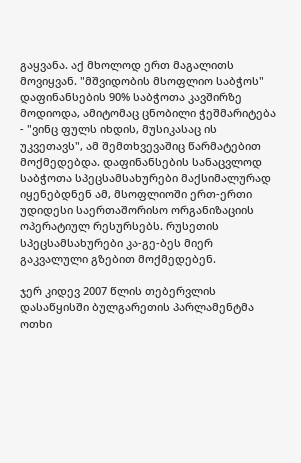გაყვანა. აქ მხოლოდ ერთ მაგალითს მოვიყვან. "მშვიდობის მსოფლიო საბჭოს" დაფინანსების 90% საბჭოთა კავშირზე მოდიოდა, ამიტომაც ცნობილი ჭეშმარიტება - "ვინც ფულს იხდის, მუსიკასაც ის უკვეთავს", ამ შემთხვევაშიც წარმატებით მოქმედებდა. დაფინანსების სანაცვლოდ საბჭოთა სპეცსამსახურები მაქსიმალურად იყენებდნენ ამ, მსოფლიოში ერთ-ერთი უდიდესი საერთაშორისო ორგანიზაციის ოპერატიულ რესურსებს. რუსეთის სპეცსამსახურები კა-გე-ბეს მიერ გაკვალული გზებით მოქმედებენ.

ჯერ კიდევ 2007 წლის თებერვლის დასაწყისში ბულგარეთის პარლამენტმა ოთხი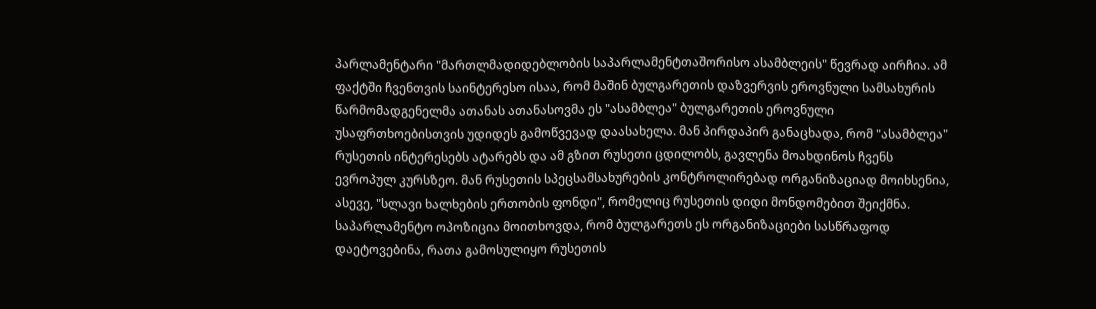პარლამენტარი "მართლმადიდებლობის საპარლამენტთაშორისო ასამბლეის" წევრად აირჩია. ამ ფაქტში ჩვენთვის საინტერესო ისაა, რომ მაშინ ბულგარეთის დაზვერვის ეროვნული სამსახურის წარმომადგენელმა ათანას ათანასოვმა ეს "ასამბლეა" ბულგარეთის ეროვნული უსაფრთხოებისთვის უდიდეს გამოწვევად დაასახელა. მან პირდაპირ განაცხადა, რომ "ასამბლეა" რუსეთის ინტერესებს ატარებს და ამ გზით რუსეთი ცდილობს, გავლენა მოახდინოს ჩვენს ევროპულ კურსზეო. მან რუსეთის სპეცსამსახურების კონტროლირებად ორგანიზაციად მოიხსენია, ასევე, "სლავი ხალხების ერთობის ფონდი", რომელიც რუსეთის დიდი მონდომებით შეიქმნა. საპარლამენტო ოპოზიცია მოითხოვდა, რომ ბულგარეთს ეს ორგანიზაციები სასწრაფოდ დაეტოვებინა, რათა გამოსულიყო რუსეთის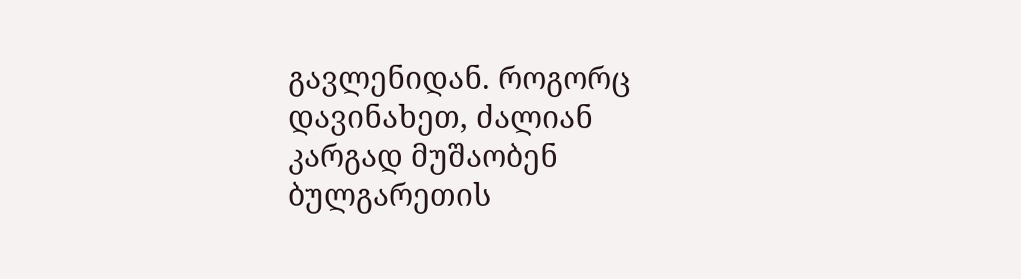გავლენიდან. როგორც დავინახეთ, ძალიან კარგად მუშაობენ ბულგარეთის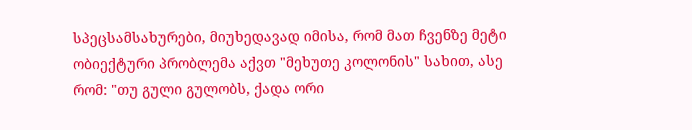სპეცსამსახურები, მიუხედავად იმისა, რომ მათ ჩვენზე მეტი ობიექტური პრობლემა აქვთ "მეხუთე კოლონის" სახით, ასე რომ: "თუ გული გულობს, ქადა ორი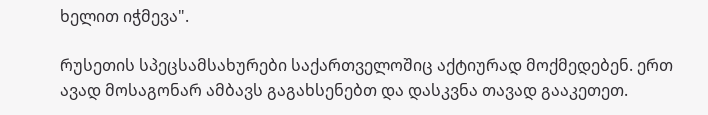ხელით იჭმევა".

რუსეთის სპეცსამსახურები საქართველოშიც აქტიურად მოქმედებენ. ერთ ავად მოსაგონარ ამბავს გაგახსენებთ და დასკვნა თავად გააკეთეთ.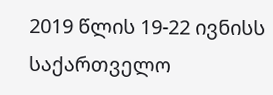2019 წლის 19-22 ივნისს საქართველო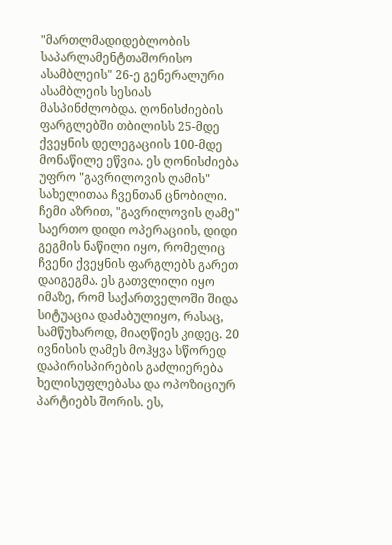"მართლმადიდებლობის საპარლამენტთაშორისო ასამბლეის" 26-ე გენერალური ასამბლეის სესიას მასპინძლობდა. ღონისძიების ფარგლებში თბილისს 25-მდე ქვეყნის დელეგაციის 100-მდე მონაწილე ეწვია. ეს ღონისძიება უფრო "გავრილოვის ღამის" სახელითაა ჩვენთან ცნობილი. ჩემი აზრით, "გავრილოვის ღამე" საერთო დიდი ოპერაციის, დიდი გეგმის ნაწილი იყო, რომელიც ჩვენი ქვეყნის ფარგლებს გარეთ დაიგეგმა. ეს გათვლილი იყო იმაზე, რომ საქართველოში შიდა სიტუაცია დაძაბულიყო, რასაც, სამწუხაროდ, მიაღწიეს კიდეც. 20 ივნისის ღამეს მოჰყვა სწორედ დაპირისპირების გაძლიერება ხელისუფლებასა და ოპოზიციურ პარტიებს შორის. ეს,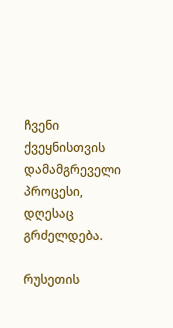ჩვენი ქვეყნისთვის დამამგრეველი პროცესი, დღესაც გრძელდება.

რუსეთის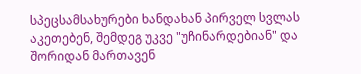სპეცსამსახურები ხანდახან პირველ სვლას აკეთებენ, შემდეგ უკვე "უჩინარდებიან" და შორიდან მართავენ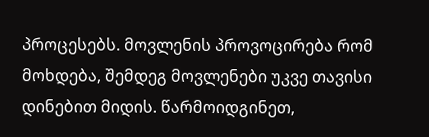პროცესებს. მოვლენის პროვოცირება რომ მოხდება, შემდეგ მოვლენები უკვე თავისი დინებით მიდის. წარმოიდგინეთ,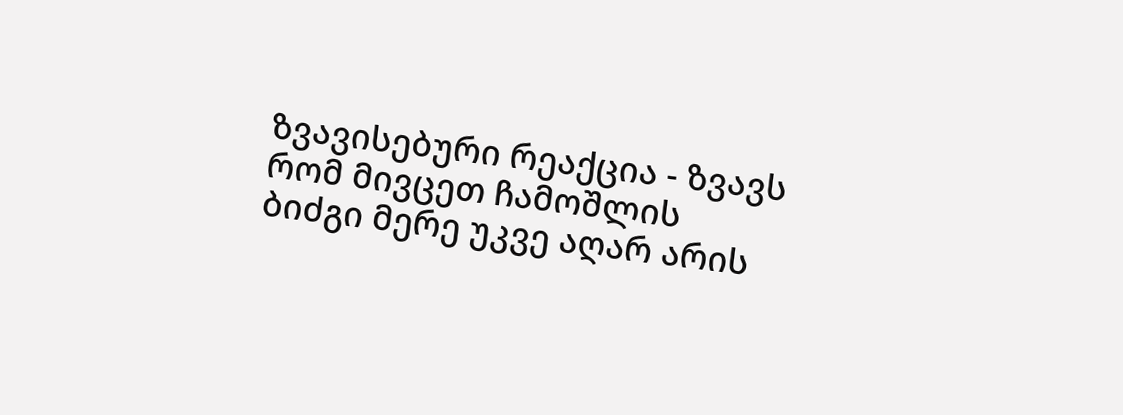ზვავისებური რეაქცია - ზვავს რომ მივცეთ ჩამოშლის ბიძგი მერე უკვე აღარ არის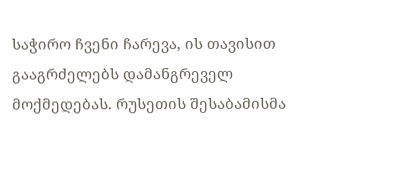საჭირო ჩვენი ჩარევა, ის თავისით გააგრძელებს დამანგრეველ მოქმედებას. რუსეთის შესაბამისმა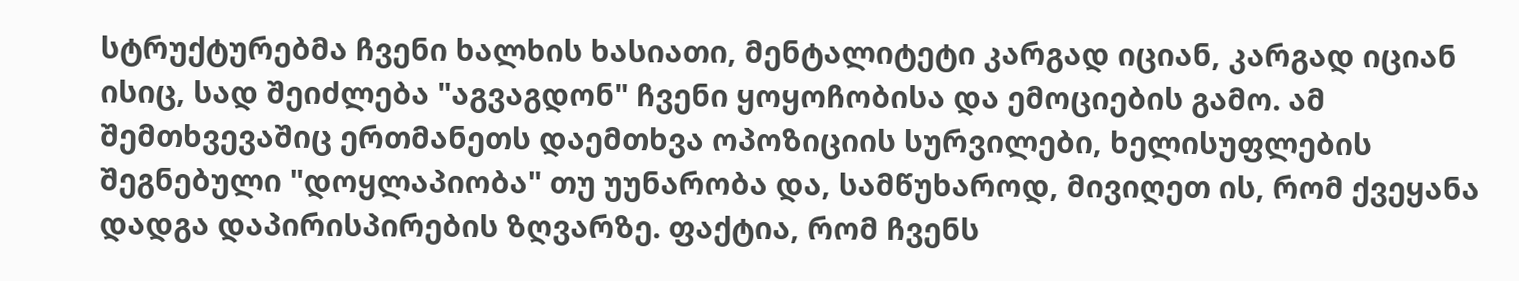სტრუქტურებმა ჩვენი ხალხის ხასიათი, მენტალიტეტი კარგად იციან, კარგად იციან ისიც, სად შეიძლება "აგვაგდონ" ჩვენი ყოყოჩობისა და ემოციების გამო. ამ შემთხვევაშიც ერთმანეთს დაემთხვა ოპოზიციის სურვილები, ხელისუფლების შეგნებული "დოყლაპიობა" თუ უუნარობა და, სამწუხაროდ, მივიღეთ ის, რომ ქვეყანა დადგა დაპირისპირების ზღვარზე. ფაქტია, რომ ჩვენს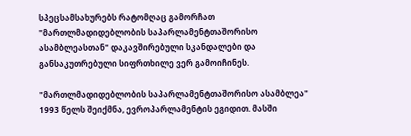სპეცსამსახურებს რატომღაც გამორჩათ "მართლმადიდებლობის საპარლამენტთაშორისო ასამბლეასთან" დაკავშირებული სკანდალები და განსაკუთრებული სიფრთხილე ვერ გამოიჩინეს.

"მართლმადიდებლობის საპარლამენტთაშორისო ასამბლეა" 1993 წელს შეიქმნა, ევროპარლამენტის ეგიდით. მასში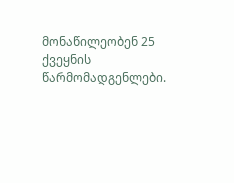მონაწილეობენ 25 ქვეყნის წარმომადგენლები.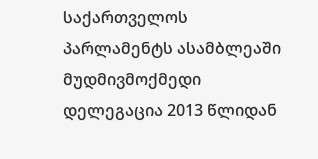საქართველოს პარლამენტს ასამბლეაში მუდმივმოქმედი დელეგაცია 2013 წლიდან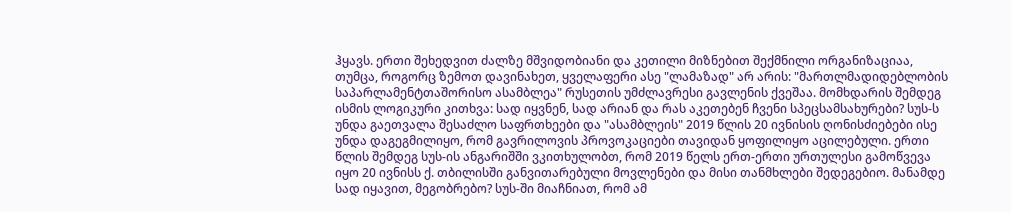ჰყავს. ერთი შეხედვით ძალზე მშვიდობიანი და კეთილი მიზნებით შექმნილი ორგანიზაციაა, თუმცა, როგორც ზემოთ დავინახეთ, ყველაფერი ასე "ლამაზად" არ არის: "მართლმადიდებლობის საპარლამენტთაშორისო ასამბლეა" რუსეთის უმძლავრესი გავლენის ქვეშაა. მომხდარის შემდეგ ისმის ლოგიკური კითხვა: სად იყვნენ, სად არიან და რას აკეთებენ ჩვენი სპეცსამსახურები? სუს-ს უნდა გაეთვალა შესაძლო საფრთხეები და "ასამბლეის" 2019 წლის 20 ივნისის ღონისძიებები ისე უნდა დაგეგმილიყო, რომ გავრილოვის პროვოკაციები თავიდან ყოფილიყო აცილებული. ერთი წლის შემდეგ სუს-ის ანგარიშში ვკითხულობთ, რომ 2019 წელს ერთ-ერთი ურთულესი გამოწვევა იყო 20 ივნისს ქ. თბილისში განვითარებული მოვლენები და მისი თანმხლები შედეგებიო. მანამდე სად იყავით, მეგობრებო? სუს-ში მიაჩნიათ, რომ ამ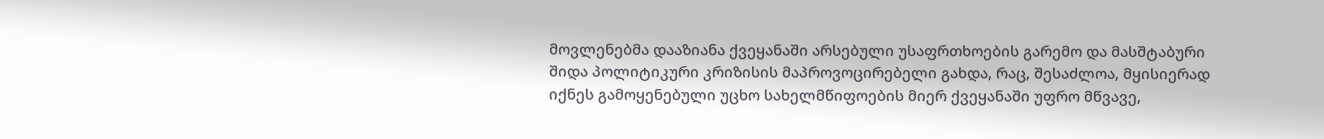მოვლენებმა დააზიანა ქვეყანაში არსებული უსაფრთხოების გარემო და მასშტაბური შიდა პოლიტიკური კრიზისის მაპროვოცირებელი გახდა, რაც, შესაძლოა, მყისიერად იქნეს გამოყენებული უცხო სახელმწიფოების მიერ ქვეყანაში უფრო მწვავე,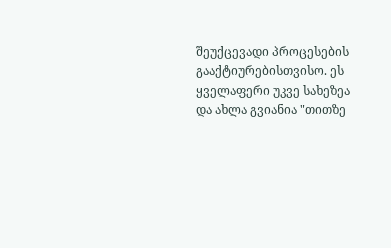შეუქცევადი პროცესების გააქტიურებისთვისო. ეს ყველაფერი უკვე სახეზეა და ახლა გვიანია "თითზე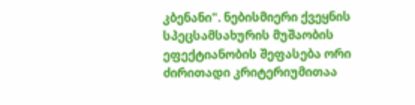კბენანი". ნებისმიერი ქვეყნის სპეცსამსახურის მუშაობის ეფექტიანობის შეფასება ორი ძირითადი კრიტერიუმითაა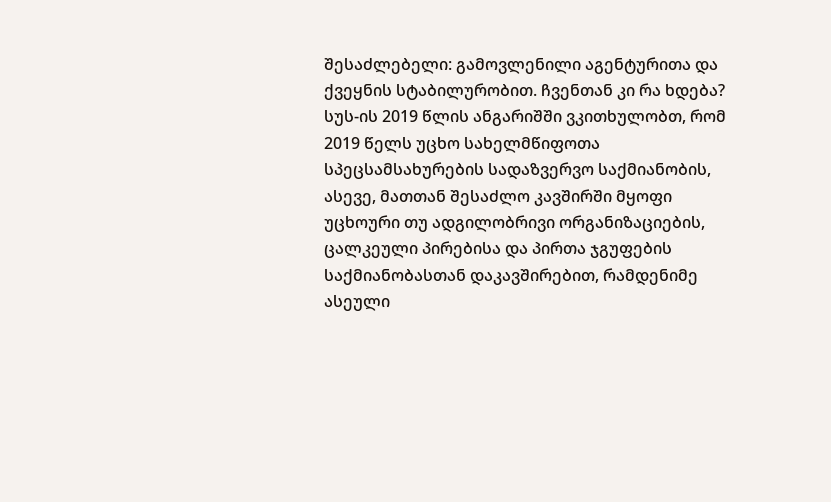შესაძლებელი: გამოვლენილი აგენტურითა და ქვეყნის სტაბილურობით. ჩვენთან კი რა ხდება? სუს-ის 2019 წლის ანგარიშში ვკითხულობთ, რომ 2019 წელს უცხო სახელმწიფოთა სპეცსამსახურების სადაზვერვო საქმიანობის, ასევე, მათთან შესაძლო კავშირში მყოფი უცხოური თუ ადგილობრივი ორგანიზაციების, ცალკეული პირებისა და პირთა ჯგუფების საქმიანობასთან დაკავშირებით, რამდენიმე ასეული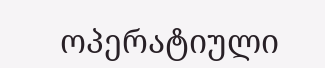ოპერატიული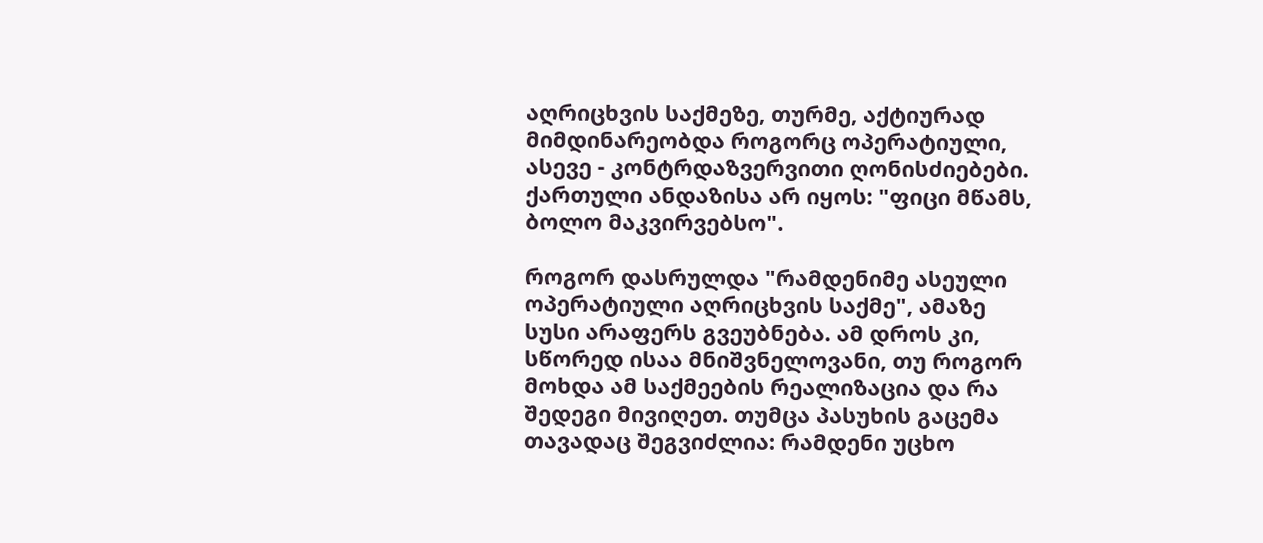აღრიცხვის საქმეზე, თურმე, აქტიურად მიმდინარეობდა როგორც ოპერატიული, ასევე - კონტრდაზვერვითი ღონისძიებები. ქართული ანდაზისა არ იყოს: "ფიცი მწამს, ბოლო მაკვირვებსო".

როგორ დასრულდა "რამდენიმე ასეული ოპერატიული აღრიცხვის საქმე", ამაზე სუსი არაფერს გვეუბნება. ამ დროს კი, სწორედ ისაა მნიშვნელოვანი, თუ როგორ მოხდა ამ საქმეების რეალიზაცია და რა შედეგი მივიღეთ. თუმცა პასუხის გაცემა თავადაც შეგვიძლია: რამდენი უცხო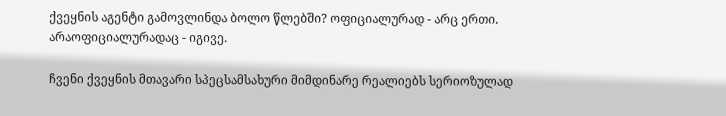ქვეყნის აგენტი გამოვლინდა ბოლო წლებში? ოფიციალურად - არც ერთი. არაოფიციალურადაც - იგივე.

ჩვენი ქვეყნის მთავარი სპეცსამსახური მიმდინარე რეალიებს სერიოზულად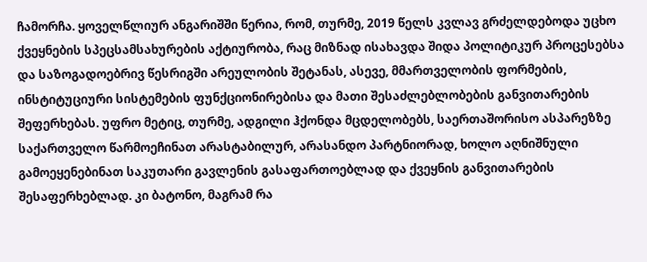ჩამორჩა. ყოველწლიურ ანგარიშში წერია, რომ, თურმე, 2019 წელს კვლავ გრძელდებოდა უცხო ქვეყნების სპეცსამსახურების აქტიურობა, რაც მიზნად ისახავდა შიდა პოლიტიკურ პროცესებსა და საზოგადოებრივ წესრიგში არეულობის შეტანას, ასევე, მმართველობის ფორმების, ინსტიტუციური სისტემების ფუნქციონირებისა და მათი შესაძლებლობების განვითარების შეფერხებას. უფრო მეტიც, თურმე, ადგილი ჰქონდა მცდელობებს, საერთაშორისო ასპარეზზე საქართველო წარმოეჩინათ არასტაბილურ, არასანდო პარტნიორად, ხოლო აღნიშნული გამოეყენებინათ საკუთარი გავლენის გასაფართოებლად და ქვეყნის განვითარების შესაფერხებლად. კი ბატონო, მაგრამ რა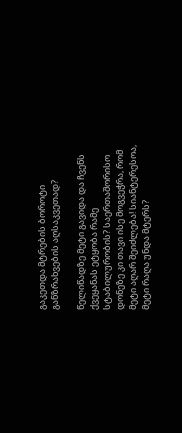გაკეთდა მტრების ბოროტი განზრახვების აღსაკვეთად?

წელიწადზე მეტი გავიდა და ჩვენს ქვეყანას ეტყობა რამე სტაბილურობის? საერთაშორისო დონეზე კი თავი ისე მოგვეჭრა, რომ მეტი აღარ შეიძლება! სიანტერესოა, მეტი რაღა უნდა მტერს?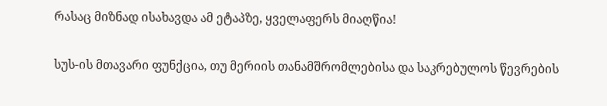რასაც მიზნად ისახავდა ამ ეტაპზე, ყველაფერს მიაღწია!

სუს-ის მთავარი ფუნქცია, თუ მერიის თანამშრომლებისა და საკრებულოს წევრების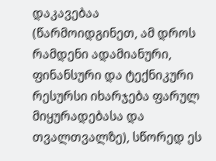დაკავებაა (წარმოიდგინეთ, ამ დროს რამდენი ადამიანური, ფინანსური და ტექნიკური რესურსი იხარჯება ფარულ მიყურადებასა და თვალთვალზე), სწორედ ეს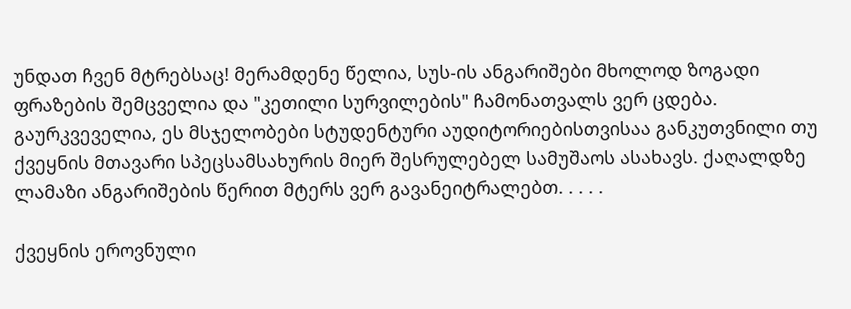უნდათ ჩვენ მტრებსაც! მერამდენე წელია, სუს-ის ანგარიშები მხოლოდ ზოგადი ფრაზების შემცველია და "კეთილი სურვილების" ჩამონათვალს ვერ ცდება. გაურკვეველია, ეს მსჯელობები სტუდენტური აუდიტორიებისთვისაა განკუთვნილი თუ ქვეყნის მთავარი სპეცსამსახურის მიერ შესრულებელ სამუშაოს ასახავს. ქაღალდზე ლამაზი ანგარიშების წერით მტერს ვერ გავანეიტრალებთ. . . . .

ქვეყნის ეროვნული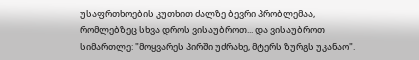უსაფრთხოების კუთხით ძალზე ბევრი პრობლემაა, რომლებზეც სხვა დროს ვისაუბროთ... და ვისაუბროთ სიმართლე: "მოყვარეს პირში უძრახე, მტერს ზურგს უკანაო".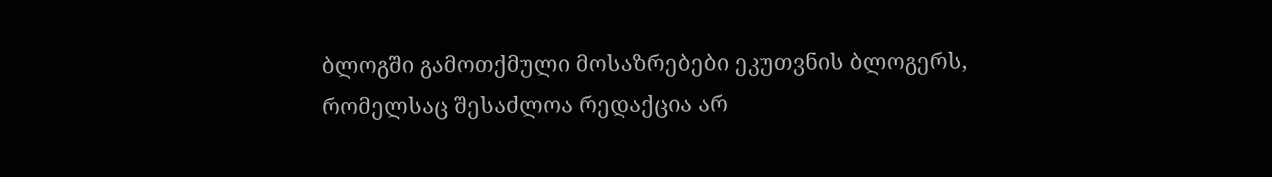ბლოგში გამოთქმული მოსაზრებები ეკუთვნის ბლოგერს, რომელსაც შესაძლოა რედაქცია არ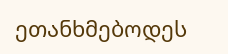ეთანხმებოდეს